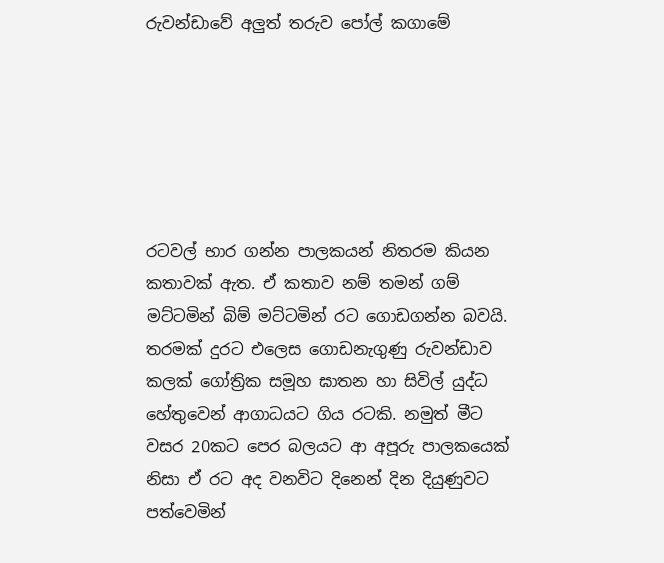රුවන්ඩාවේ අලුත් තරුව පෝල් කගාමේ






රටවල් භාර ගන්න පාලකයන් නිතරම කියන කතාවක් ඇත. ඒ කතාව නම් තමන් ගම් මට්ටමින් බිම් මට්ටමින් රට ගොඩගන්න බවයි. තරමක් දුරට එලෙස ගොඩනැගුණු රුවන්ඩාව කලක් ගෝත්‍රික සමූහ ඝාතන හා සිවිල් යුද්ධ හේතුවෙන් ආගාධයට ගිය රටකි. නමුත් මීට වසර 20කට පෙර බලයට ආ අපූරු පාලකයෙක් නිසා ඒ රට අද වනවිට දිනෙන් දින දියුණුවට පත්වෙමින්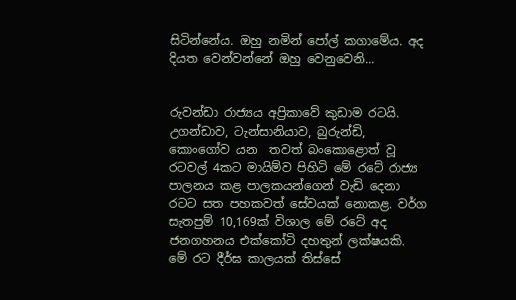සිටින්නේය. ඔහු නමින් පෝල් කගාමේය. අද දියත වෙන්වන්නේ ඔහු වෙනුවෙනි...


රුවන්ඩා රාජ්‍යය අප්‍රිකාවේ කුඩාම රටයි. උගන්ඩාව, ටැන්සානියාව, බුරුන්ඩි, කොංගෝව යන  තවත් බංකොළොත් වූ රටවල් 4කට මායිම්ව පිහිටි මේ රටේ රාජ්‍ය පාලනය කළ පාලකයන්ගෙන් වැඩි දෙනා රටට සත පහකවත් සේවයක් නොකළ. වර්ග සැතපුම් 10,169ක් විශාල මේ රටේ අද ජනගහනය එක්කෝටි දහතුන් ලක්ෂයකි. මේ රට දීර්ඝ කාලයක් තිස්සේ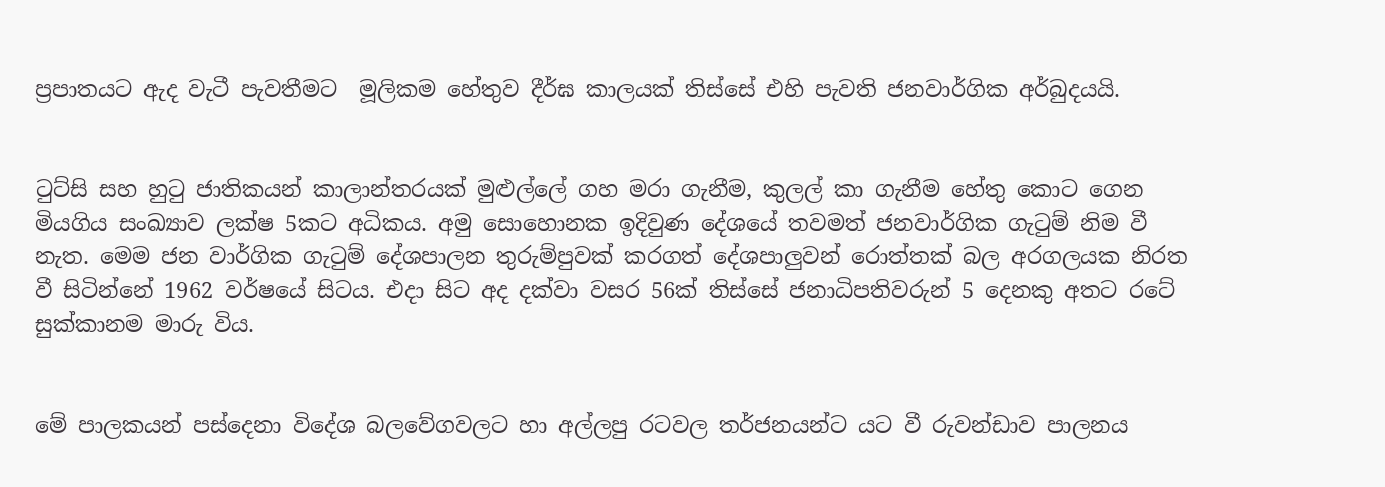ප්‍රපාතයට ඇද වැටී පැවතීමට  මූලිකම හේතුව දීර්ඝ කාලයක් තිස්සේ එහි පැවති ජනවාර්ගික අර්බුදයයි.


ටුට්සි සහ හුටු ජාතිකයන් කාලාන්තරයක් මුළුල්ලේ ගහ මරා ගැනීම, කුලල් කා ගැනීම හේතු කොට ගෙන මියගිය සංඛ්‍යාව ලක්ෂ 5කට අධිකය. අමු සොහොනක ඉදිවුණ දේශයේ තවමත් ජනවාර්ගික ගැටුම් නිම වී නැත. මෙම ජන වාර්ගික ගැටුම් දේශපාලන තුරුම්පුවක් කරගත් දේශපාලුවන් රොත්තක් බල අරගලයක නිරත වී සිටින්නේ 1962 වර්ෂයේ සිටය. එදා සිට අද දක්වා වසර 56ක් තිස්සේ ජනාධිපතිවරුන් 5 දෙනකු අතට රටේ සුක්කානම මාරු විය.


මේ පාලකයන් පස්දෙනා විදේශ බලවේගවලට හා අල්ලපු රටවල තර්ජනයන්ට යට වී රුවන්ඩාව පාලනය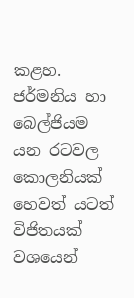කළහ. ජර්මනිය හා බෙල්ජියම යන රටවල කොලනියක් හෙවත් යටත් විජිතයක් වශයෙන්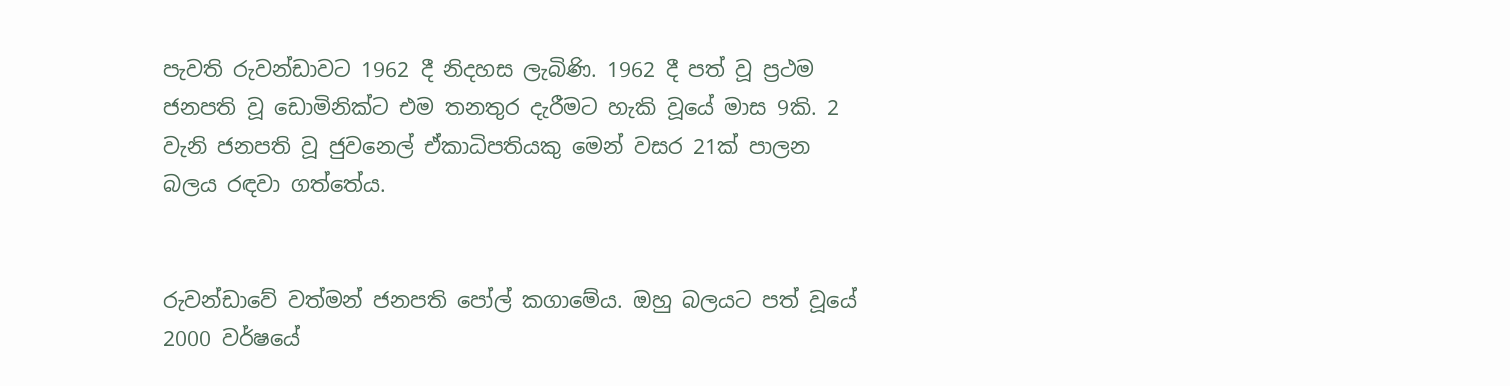පැවති රුවන්ඩාවට 1962 දී නිදහස ලැබිණි. 1962 දී පත් වූ ප්‍රථම ජනපති වූ ඩොමිනික්ට එම තනතුර දැරීමට හැකි වූයේ මාස 9කි. 2 වැනි ජනපති වූ ජුවනෙල් ඒකාධිපතියකු මෙන් වසර 21ක් පාලන බලය රඳවා ගත්තේය.


රුවන්ඩාවේ වත්මන් ජනපති පෝල් කගාමේය. ඔහු බලයට පත් වූයේ 2000 වර්ෂයේ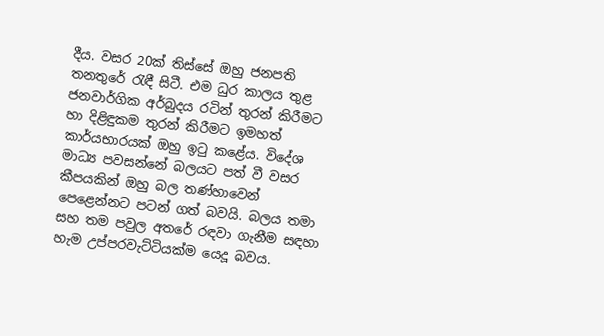දීය. වසර 20ක් තිස්සේ ඔහු ජනපති තනතුරේ රැඳී සිටී. එම ධුර කාලය තුළ ජනවාර්ගික අර්බුදය රටින් තුරන් කිරීමට හා දිළිඳුකම තුරන් කිරීමට ඉමහත් කාර්යභාරයක් ඔහු ඉටු කළේය. විදේශ මාධ්‍ය පවසන්නේ බලයට පත් වී වසර කීපයකින් ඔහු බල තණ්හාවෙන් පෙළෙන්නට පටන් ගත් බවයි. බලය තමා සහ තම පවුල අතරේ රඳවා ගැනීම සඳහා හැම උප්පරවැට්ටියක්ම යෙදූ බවය.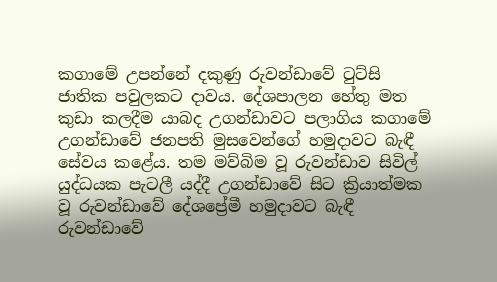කගාමේ උපන්නේ දකුණු රුවන්ඩාවේ ටුට්සි ජාතික පවුලකට දාවය. දේශපාලන හේතු මත කුඩා කලදීම යාබද උගන්ඩාවට පලාගිය කගාමේ උගන්ඩාවේ ජනපති මුසවෙන්ගේ හමුදාවට බැඳී සේවය කළේය. තම මව්බිම වූ රුවන්ඩාව සිවිල් යුද්ධයක පැටලී යද්දී උගන්ඩාවේ සිට ක්‍රියාත්මක වූ රුවන්ඩාවේ දේශප්‍රේමී හමුදාවට බැඳී රුවන්ඩාවේ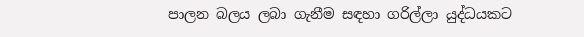පාලන බලය ලබා ගැනීම සඳහා ගරිල්ලා යුද්ධයකට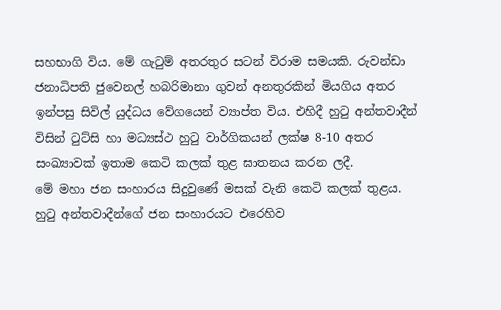සහභාගි විය. මේ ගැටුම් අතරතුර සටන් විරාම සමයකි. රුවන්ඩා ජනාධිපති ජුවෙනල් හබරිමානා ගුවන් අනතුරකින් මියගිය අතර ඉන්පසු සිවිල් යුද්ධය වේගයෙන් ව්‍යාප්ත විය. එහිදී හුටු අන්තවාදීන් විසින් ටුට්සි හා මධ්‍යස්ථ හුටු වාර්ගිකයන් ලක්ෂ 8-10 අතර සංඛ්‍යාවක් ඉතාම කෙටි කලක් තුළ ඝාතනය කරන ලදී.
මේ මහා ජන සංහාරය සිදුවුණේ මසක් වැනි කෙටි කලක් තුළය. හුටු අන්තවාදීන්ගේ ජන සංහාරයට එරෙහිව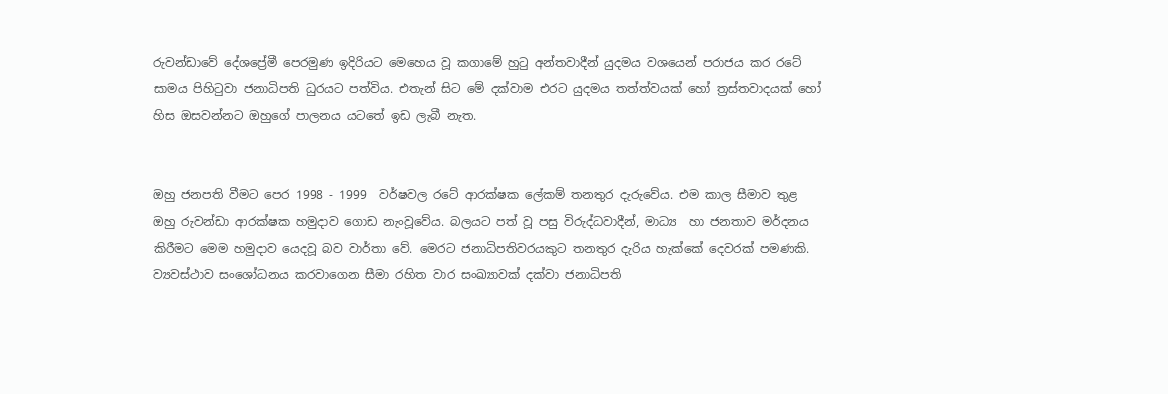රුවන්ඩාවේ දේශප්‍රේමී පෙරමුණ ඉදිරියට මෙහෙය වූ කගාමේ හුටු අන්තවාදීන් යුදමය වශයෙන් පරාජය කර රටේ සාමය පිහිටුවා ජනාධිපති ධුරයට පත්විය. එතැන් සිට මේ දක්වාම එරට යුදමය තත්ත්වයක් හෝ ත්‍රස්තවාදයක් හෝ හිස ඔසවන්නට ඔහුගේ පාලනය යටතේ ඉඩ ලැබී නැත.


ඔහු ජනපති වීමට පෙර 1998 - 1999  වර්ෂවල රටේ ආරක්ෂක ලේකම් තනතුර දැරුවේය. එම කාල සීමාව තුළ ඔහු රුවන්ඩා ආරක්ෂක හමුදාව ගොඩ නැංවූවේය. බලයට පත් වූ පසු විරුද්ධවාදීන්, මාධ්‍ය  හා ජනතාව මර්දනය කිරීමට මෙම හමුදාව යෙදවූ බව වාර්තා වේ. මෙරට ජනාධිපතිවරයකුට තනතුර දැරිය හැක්කේ දෙවරක් පමණකි.
ව්‍යවස්ථාව සංශෝධනය කරවාගෙන සීමා රහිත වාර සංඛ්‍යාවක් දක්වා ජනාධිපති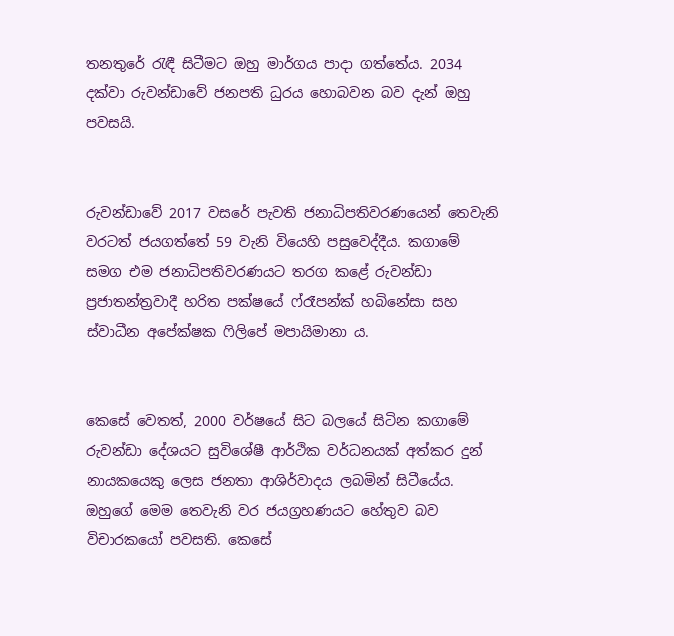තනතුරේ රැඳී සිටීමට ඔහු මාර්ගය පාදා ගත්තේය. 2034 දක්වා රුවන්ඩාවේ ජනපති ධුරය හොබවන බව දැන් ඔහු පවසයි.


රුවන්ඩාවේ 2017 වසරේ පැවති ජනාධිපතිවරණයෙන් තෙවැනි වරටත් ජයගත්තේ 59 වැනි වියෙහි පසුවෙද්දීය. කගාමේ සමග එම ජනාධිපතිවරණයට තරග කළේ රුවන්ඩා ප්‍රජාතන්ත්‍රවාදී හරිත පක්ෂයේ ෆ්රෑපන්ක් හබිනේසා සහ ස්වාධීන අපේක්ෂක ෆිලිපේ මපායිමානා ය.


කෙසේ වෙතත්, 2000 වර්ෂයේ සිට බලයේ සිටින කගාමේ රුවන්ඩා දේශයට සුවිශේෂී ආර්ථික වර්ධනයක් අත්කර දුන් නායකයෙකු ලෙස ජනතා ආශිර්වාදය ලබමින් සිටීයේය. ඔහුගේ මෙම තෙවැනි වර ජයග්‍රහණයට හේතුව බව විචාරකයෝ පවසති. කෙසේ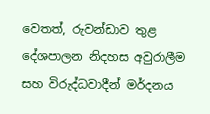වෙතත්, රුවන්ඩාව තුළ දේශපාලන නිදහස අවුරාලීම සහ විරුද්ධවාදීන් මර්දනය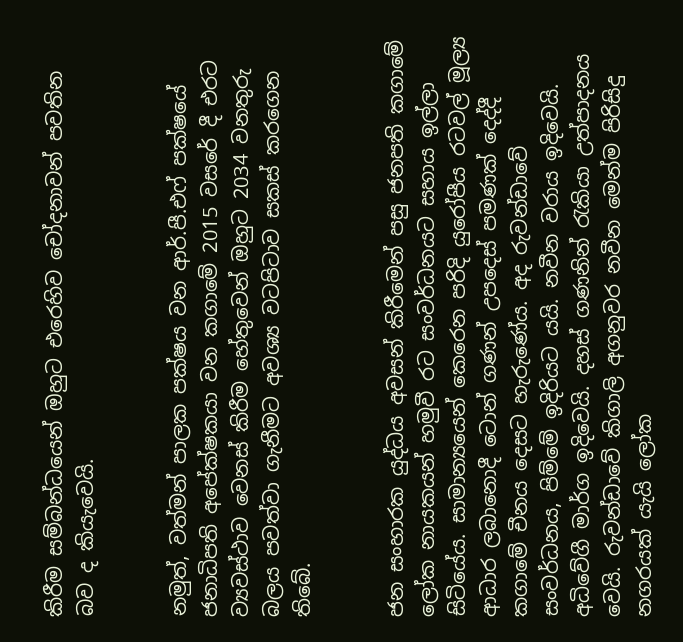කිරීම සම්බන්ධයෙන් ඔහුට එරෙහිව චෝදනාවන් පවතින බව ද කියැවෙයි.


නමුත්, වත්මන් පාලක පක්ෂය වන ආර්.පී.එෆ් පක්ෂයේ ජනාධිපති අපේක්ෂකයා වන කගාමේ 2015 වසරේ දී එරට ව්‍යවස්ථාව වෙනස් කිරීම හේතුවෙන් ඔහුට 2034 වනතුරු බලය පවත්වා ගැනීමට අවශ්‍ය වටපිටාව සකස් කරගෙන තිබේ.


ජන සංහාරක යුද්ධය අවසන් කිරීමෙන් පසු ජනපති කගාමේ ලෝක නායකයන් හමුවී රට සංවර්ධනයට සහාය ඉල්ලා සිටියේය. සාමාන්‍යයෙන් කෙරෙන පරිදි යුරෝපීය රටවල් මූල්‍ය ආධාර ලබානොදී ටොන් ගණන් උපදෙස් පමණක් දෙද්දී කගාමේ චීනය දෙසට හැරුණේය. අද රුවන්ඩාවේ සංවර්ධනය, පිම්මේ ඉදිරියට යයි. නවීන වරාය ඉදිවෙයි. අධිවේගී මාර්ග ඉදිවෙයි. දහස් ගණනින් රැකියා උත්පාදනය වෙයි. රුවන්ඩාවේ කිගාලි අගනුවර නවීන මෙන්ම පිරිසිදු නගරයක් යැයි ලෝක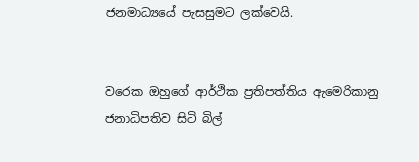ජනමාධ්‍යයේ පැසසුමට ලක්වෙයි.


වරෙක ඔහුගේ ආර්ථික ප්‍රතිපත්තිය ඇමෙරිකානු ජනාධිපතිව සිටි බිල්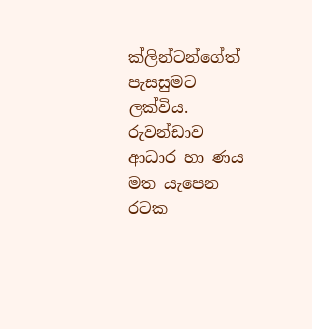ක්ලින්ටන්ගේත් පැසසුමට ලක්විය. රුවන්ඩාව ආධාර හා ණය මත යැපෙන රටක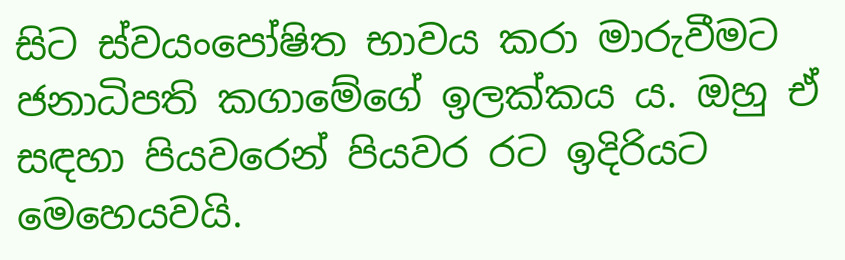සිට ස්වයංපෝෂිත භාවය කරා මාරුවීමට ජනාධිපති කගාමේගේ ඉලක්කය ය. ඔහු ඒ සඳහා පියවරෙන් පියවර රට ඉදිරියට මෙහෙයවයි.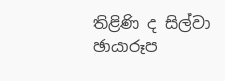තිළිණි ද සිල්වා
ඡායාරූප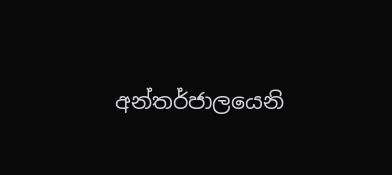අන්තර්ජාලයෙනි